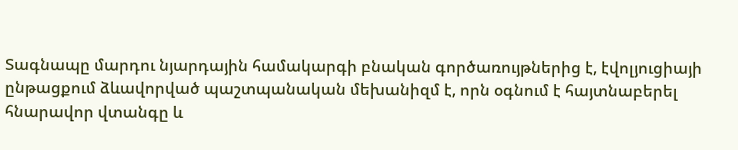Տագնապը մարդու նյարդային համակարգի բնական գործառույթներից է, էվոլյուցիայի ընթացքում ձևավորված պաշտպանական մեխանիզմ է, որն օգնում է հայտնաբերել հնարավոր վտանգը և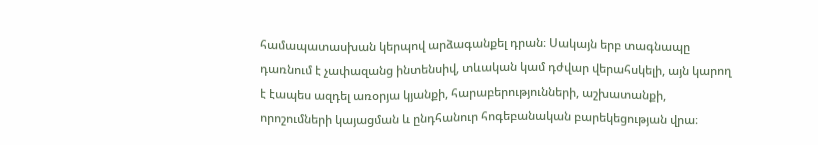համապատասխան կերպով արձագանքել դրան։ Սակայն երբ տագնապը դառնում է չափազանց ինտենսիվ, տևական կամ դժվար վերահսկելի, այն կարող է էապես ազդել առօրյա կյանքի, հարաբերությունների, աշխատանքի, որոշումների կայացման և ընդհանուր հոգեբանական բարեկեցության վրա։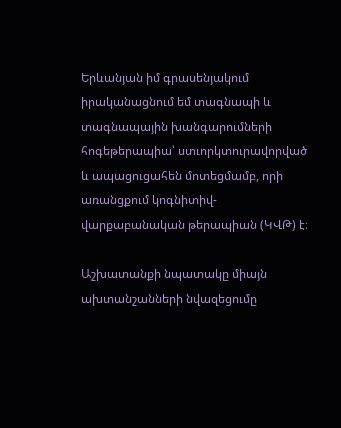Երևանյան իմ գրասենյակում  իրականացնում եմ տագնապի և տագնապային խանգարումների հոգեթերապիա՝ ստւորկտուրավորված և ապացուցահեն մոտեցմամբ, որի առանցքում կոգնիտիվ-վարքաբանական թերապիան (ԿՎԹ) է։

Աշխատանքի նպատակը միայն ախտանշանների նվազեցումը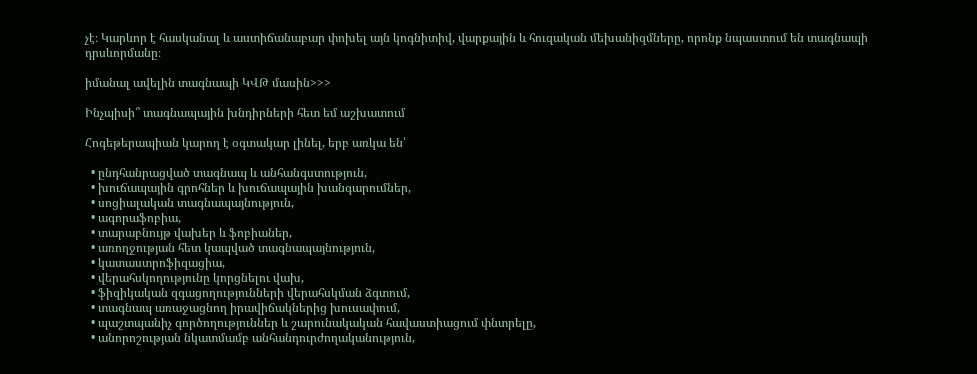չէ։ Կարևոր է հասկանալ և աստիճանաբար փոխել այն կոգնիտիվ, վարքային և հուզական մեխանիզմները, որոնք նպաստում են տագնապի դրսևորմանը։

իմանալ ավելին տագնապի ԿՎԹ մասին>>>

Ինչպիսի՞ տագնապային խնդիրների հետ եմ աշխատում

Հոգեթերապիան կարող է օգտակար լինել, երբ առկա են՝

  • ընդհանրացված տագնապ և անհանգստություն,
  • խուճապային գրոհներ և խուճապային խանգարումներ,
  • սոցիալական տագնապայնություն,
  • ագորաֆոբիա,
  • տարաբնույթ վախեր և ֆոբիաներ,
  • առողջության հետ կապված տագնապայնություն,
  • կատաստրոֆիզացիա,
  • վերահսկողությունը կորցնելու վախ,
  • ֆիզիկական զգացողությունների վերահսկման ձգտում,
  • տագնապ առաջացնող իրավիճակներից խուսափում,
  • պաշտպանիչ գործողություններ և շարունակական հավաստիացում փնտրելը,
  • անորոշության նկատմամբ անհանդուրժողականություն,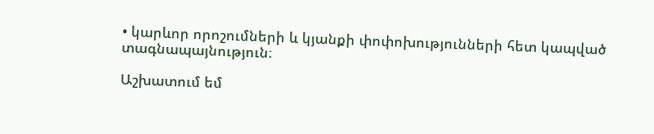• կարևոր որոշումների և կյանքի փոփոխությունների հետ կապված տագնապայնություն։

Աշխատում եմ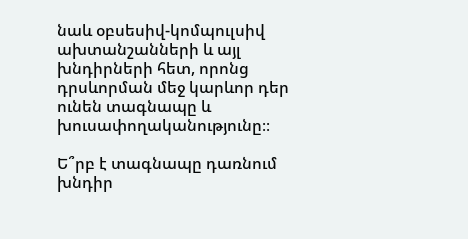նաև օբսեսիվ-կոմպուլսիվ ախտանշանների և այլ խնդիրների հետ, որոնց դրսևորման մեջ կարևոր դեր ունեն տագնապը և խուսափողականությունը։։

Ե՞րբ է տագնապը դառնում խնդիր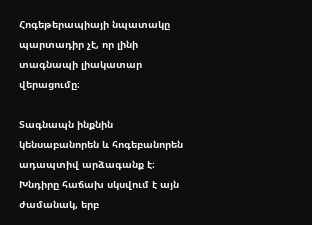Հոգեթերապիայի նպատակը պարտադիր չէ, որ լինի տագնապի լիակատար վերացումը։

Տագնապն ինքնին կենսաբանորեն և հոգեբանորեն ադապտիվ արձագանք է։ Խնդիրը հաճախ սկսվում է այն ժամանակ, երբ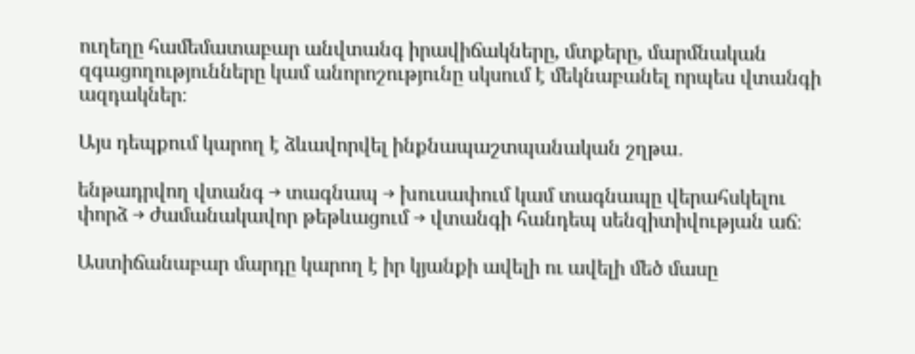ուղեղը համեմատաբար անվտանգ իրավիճակները, մտքերը, մարմնական զգացողությունները կամ անորոշությունը սկսում է մեկնաբանել որպես վտանգի ազդակներ։

Այս դեպքում կարող է ձևավորվել ինքնապաշտպանական շղթա․

ենթադրվող վտանգ → տագնապ → խուսափում կամ տագնապը վերահսկելու փորձ → ժամանակավոր թեթևացում → վտանգի հանդեպ սենզիտիվության աճ։

Աստիճանաբար մարդը կարող է իր կյանքի ավելի ու ավելի մեծ մասը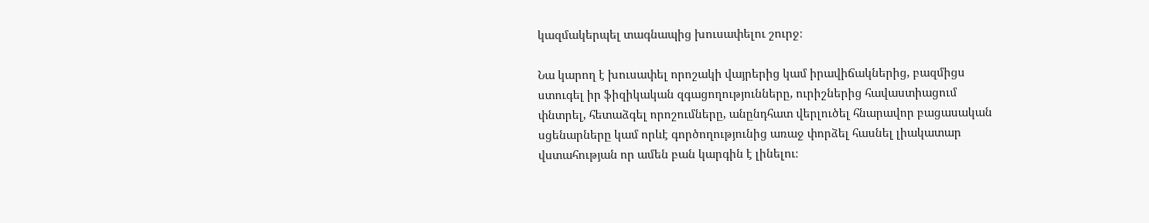կազմակերպել տագնապից խուսափելու շուրջ։

Նա կարող է խուսափել որոշակի վայրերից կամ իրավիճակներից, բազմիցս ստուգել իր ֆիզիկական զգացողությունները, ուրիշներից հավաստիացում փնտրել, հետաձգել որոշումները, անընդհատ վերլուծել հնարավոր բացասական սցենարները կամ որևէ գործողությունից առաջ փորձել հասնել լիակատար վստահության որ ամեն բան կարգին է լինելու։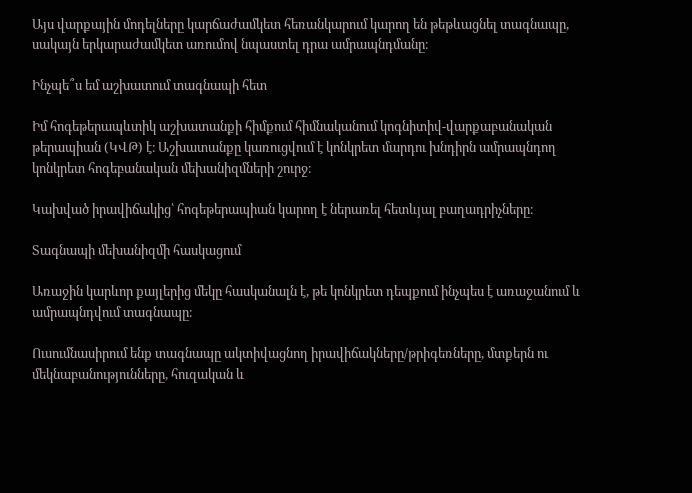Այս վարքային մոդելները կարճաժամկետ հեռանկարում կարող են թեթևացնել տագնապը, սակայն երկարաժամկետ առումով նպաստել դրա ամրապնդմանը։

Ինչպե՞ս եմ աշխատում տագնապի հետ

Իմ հոգեթերապևտիկ աշխատանքի հիմքում հիմնականում կոգնիտիվ-վարքաբանական թերապիան (ԿՎԹ) է։ Աշխատանքը կառուցվում է կոնկրետ մարդու խնդիրն ամրապնդող կոնկրետ հոգեբանական մեխանիզմների շուրջ։

Կախված իրավիճակից՝ հոգեթերապիան կարող է ներառել հետևյալ բաղադրիչները։

Տագնապի մեխանիզմի հասկացում

Առաջին կարևոր քայլերից մեկը հասկանալն է, թե կոնկրետ դեպքում ինչպես է առաջանում և ամրապնդվում տագնապը։

Ուսումնասիրում ենք տագնապը ակտիվացնող իրավիճակները/թրիգեռները, մտքերն ու մեկնաբանությունները, հուզական և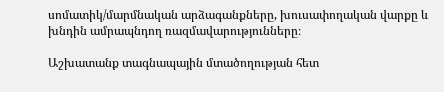սոմատիկ/մարմնական արձագանքները, խուսափողական վարքը և խնդին ամրապնդող ռազմավարությունները։

Աշխատանք տագնապային մտածողության հետ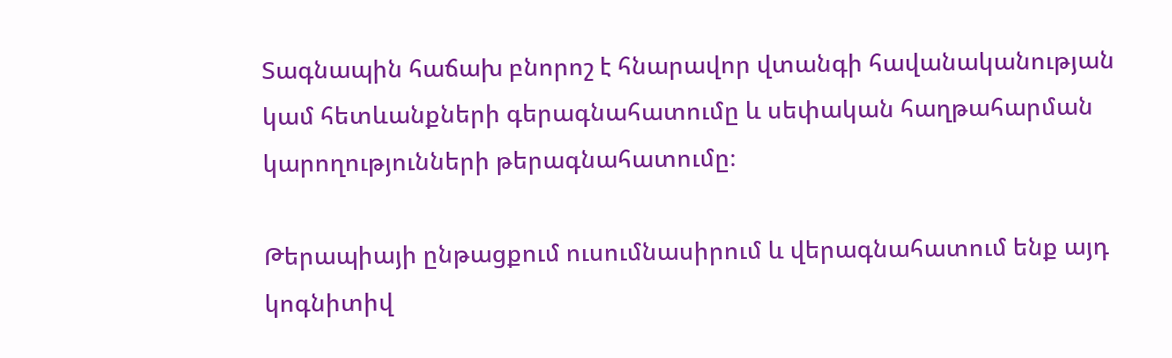Տագնապին հաճախ բնորոշ է հնարավոր վտանգի հավանականության կամ հետևանքների գերագնահատումը և սեփական հաղթահարման կարողությունների թերագնահատումը։

Թերապիայի ընթացքում ուսումնասիրում և վերագնահատում ենք այդ կոգնիտիվ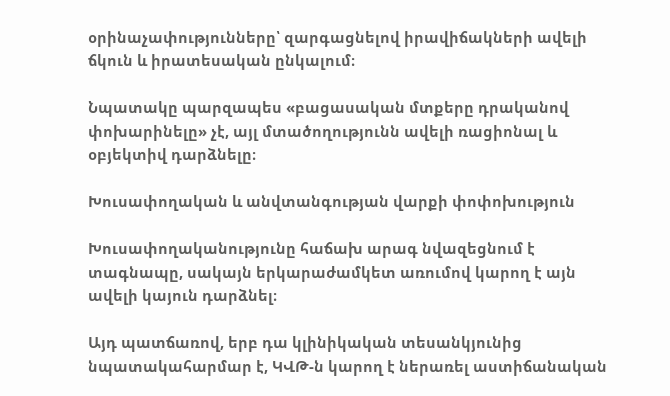օրինաչափությունները՝ զարգացնելով իրավիճակների ավելի ճկուն և իրատեսական ընկալում։

Նպատակը պարզապես «բացասական մտքերը դրականով փոխարինելը» չէ, այլ մտածողությունն ավելի ռացիոնալ և օբյեկտիվ դարձնելը։

Խուսափողական և անվտանգության վարքի փոփոխություն

Խուսափողականությունը հաճախ արագ նվազեցնում է տագնապը, սակայն երկարաժամկետ առումով կարող է այն ավելի կայուն դարձնել։

Այդ պատճառով, երբ դա կլինիկական տեսանկյունից նպատակահարմար է, ԿՎԹ-ն կարող է ներառել աստիճանական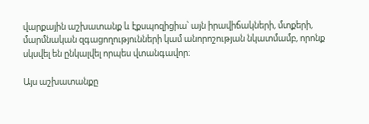վարքային աշխատանք և էքսպոզիցիա՝ այն իրավիճակների, մտքերի, մարմնական զգացողությունների կամ անորոշության նկատմամբ, որոնք սկսվել են ընկալվել որպես վտանգավոր։

Այս աշխատանքը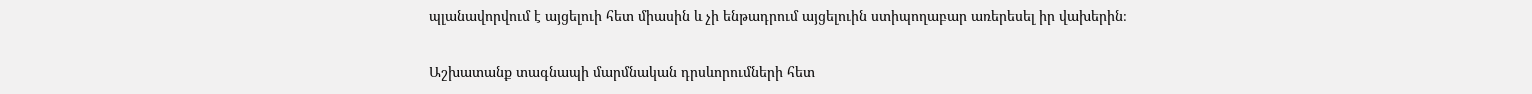պլանավորվում է այցելուի հետ միասին և չի ենթադրում այցելուին ստիպողաբար առերեսել իր վախերին։

Աշխատանք տագնապի մարմնական դրսևորումների հետ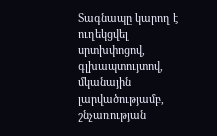Տագնապը կարող է ուղեկցվել սրտխփոցով, գլխապտույտով, մկանային լարվածությամբ, շնչառության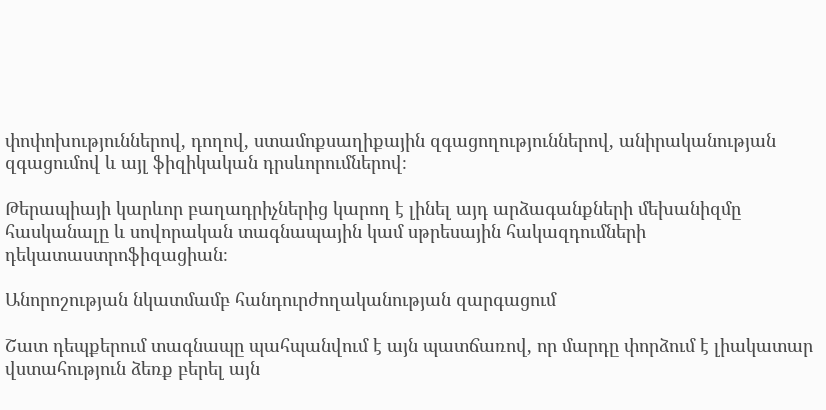փոփոխություններով, դողով, ստամոքսաղիքային զգացողություններով, անիրականության զգացումով և այլ ֆիզիկական դրսևորումներով։

Թերապիայի կարևոր բաղադրիչներից կարող է լինել այդ արձագանքների մեխանիզմը հասկանալը և սովորական տագնապային կամ սթրեսային հակազդումների դեկատաստրոֆիզացիան։

Անորոշության նկատմամբ հանդուրժողականության զարգացում

Շատ դեպքերում տագնապը պահպանվում է այն պատճառով, որ մարդը փորձում է լիակատար վստահություն ձեռք բերել այն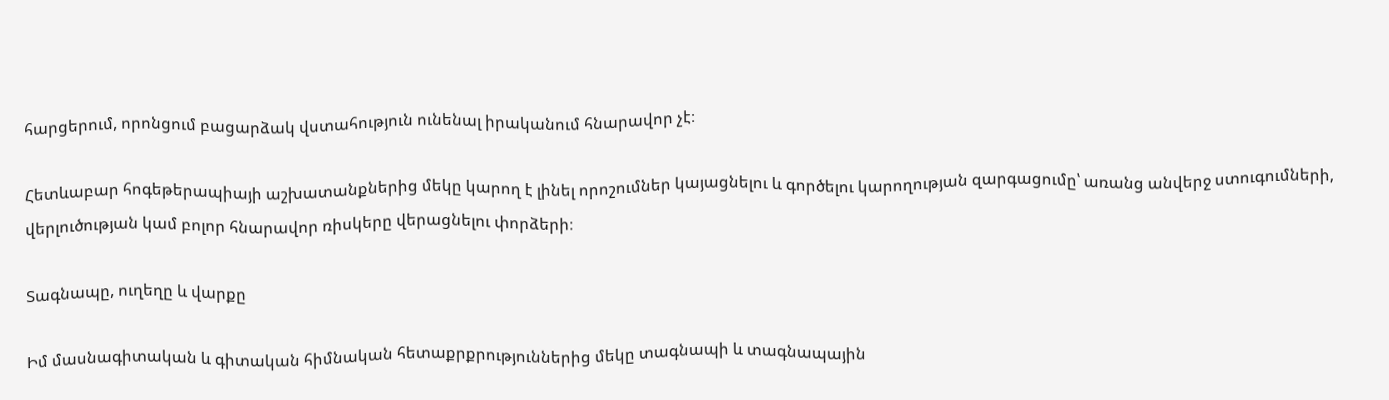հարցերում, որոնցում բացարձակ վստահություն ունենալ իրականում հնարավոր չէ։

Հետևաբար հոգեթերապիայի աշխատանքներից մեկը կարող է լինել որոշումներ կայացնելու և գործելու կարողության զարգացումը՝ առանց անվերջ ստուգումների, վերլուծության կամ բոլոր հնարավոր ռիսկերը վերացնելու փորձերի։

Տագնապը, ուղեղը և վարքը

Իմ մասնագիտական և գիտական հիմնական հետաքրքրություններից մեկը տագնապի և տագնապային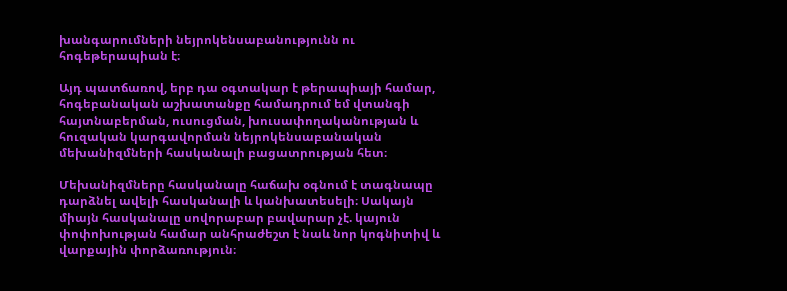խանգարումների նեյրոկենսաբանությունն ու հոգեթերապիան է։

Այդ պատճառով, երբ դա օգտակար է թերապիայի համար, հոգեբանական աշխատանքը համադրում եմ վտանգի հայտնաբերման, ուսուցման, խուսափողականության և հուզական կարգավորման նեյրոկենսաբանական մեխանիզմների հասկանալի բացատրության հետ։

Մեխանիզմները հասկանալը հաճախ օգնում է տագնապը դարձնել ավելի հասկանալի և կանխատեսելի։ Սակայն միայն հասկանալը սովորաբար բավարար չէ. կայուն փոփոխության համար անհրաժեշտ է նաև նոր կոգնիտիվ և վարքային փորձառություն։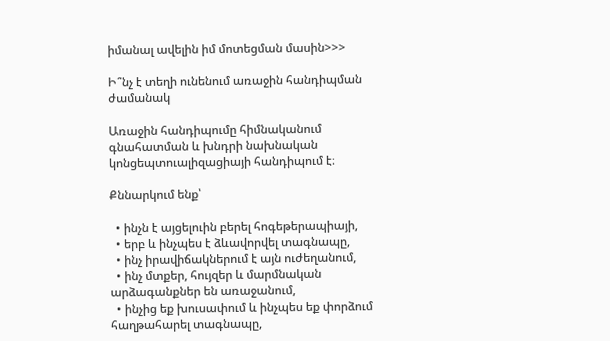իմանալ ավելին իմ մոտեցման մասին>>>

Ի՞նչ է տեղի ունենում առաջին հանդիպման ժամանակ

Առաջին հանդիպումը հիմնականում գնահատման և խնդրի նախնական կոնցեպտուալիզացիայի հանդիպում է։

Քննարկում ենք՝

  • ինչն է այցելուին բերել հոգեթերապիայի,
  • երբ և ինչպես է ձևավորվել տագնապը,
  • ինչ իրավիճակներում է այն ուժեղանում,
  • ինչ մտքեր, հույզեր և մարմնական արձագանքներ են առաջանում,
  • ինչից եք խուսափում և ինչպես եք փորձում հաղթահարել տագնապը,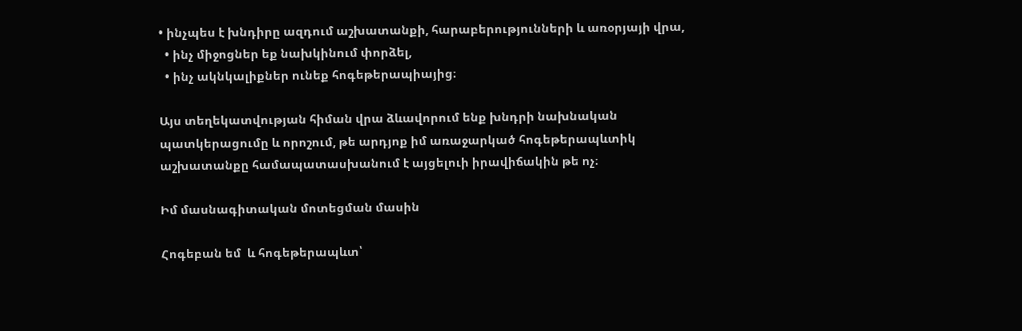• ինչպես է խնդիրը ազդում աշխատանքի, հարաբերությունների և առօրյայի վրա,
  • ինչ միջոցներ եք նախկինում փորձել,
  • ինչ ակնկալիքներ ունեք հոգեթերապիայից։

Այս տեղեկատվության հիման վրա ձևավորում ենք խնդրի նախնական պատկերացումը և որոշում, թե արդյոք իմ առաջարկած հոգեթերապևտիկ աշխատանքը համապատասխանում է այցելուի իրավիճակին թե ոչ։

Իմ մասնագիտական մոտեցման մասին

Հոգեբան եմ  և հոգեթերապևտ՝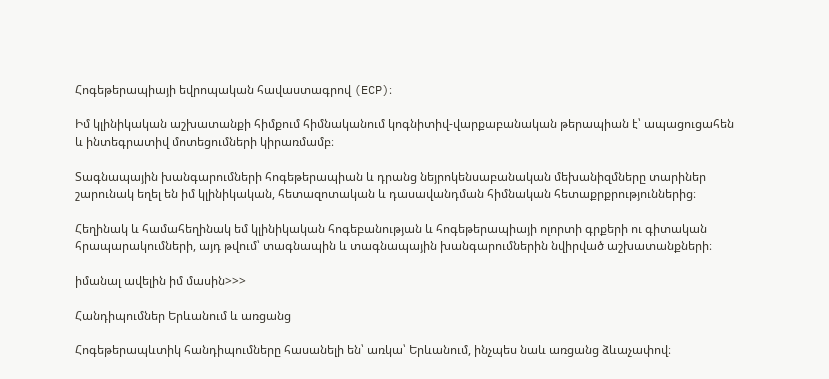Հոգեթերապիայի եվրոպական հավաստագրով (ECP)։

Իմ կլինիկական աշխատանքի հիմքում հիմնականում կոգնիտիվ-վարքաբանական թերապիան է՝ ապացուցահեն և ինտեգրատիվ մոտեցումների կիրառմամբ։

Տագնապային խանգարումների հոգեթերապիան և դրանց նեյրոկենսաբանական մեխանիզմները տարիներ շարունակ եղել են իմ կլինիկական, հետազոտական և դասավանդման հիմնական հետաքրքրություններից։

Հեղինակ և համահեղինակ եմ կլինիկական հոգեբանության և հոգեթերապիայի ոլորտի գրքերի ու գիտական հրապարակումների, այդ թվում՝ տագնապին և տագնապային խանգարումներին նվիրված աշխատանքների։

իմանալ ավելին իմ մասին>>>

Հանդիպումներ Երևանում և առցանց

Հոգեթերապևտիկ հանդիպումները հասանելի են՝ առկա՝ Երևանում, ինչպես նաև առցանց ձևաչափով։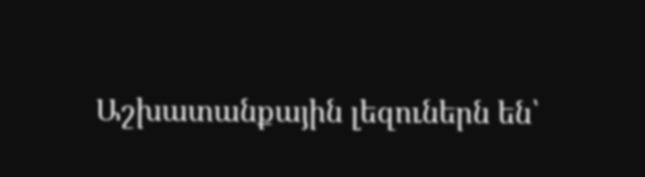Աշխատանքային լեզուներն են՝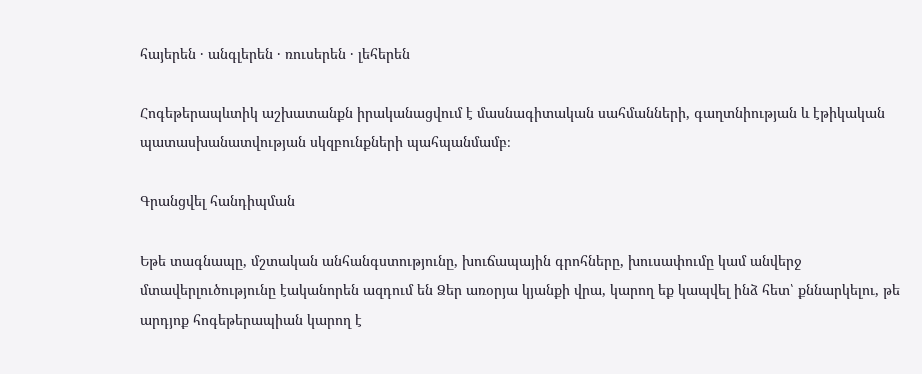հայերեն · անգլերեն · ռուսերեն · լեհերեն

Հոգեթերապևտիկ աշխատանքն իրականացվում է մասնագիտական սահմանների, գաղտնիության և էթիկական պատասխանատվության սկզբունքների պահպանմամբ։

Գրանցվել հանդիպման

Եթե տագնապը, մշտական անհանգստությունը, խուճապային գրոհները, խուսափումը կամ անվերջ մտավերլուծությունը էականորեն ազդում են Ձեր առօրյա կյանքի վրա, կարող եք կապվել ինձ հետ՝ քննարկելու, թե արդյոք հոգեթերապիան կարող է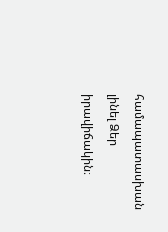համապատասխան լինել Ձեր իրավիճակին։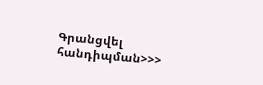Գրանցվել հանդիպման>>>